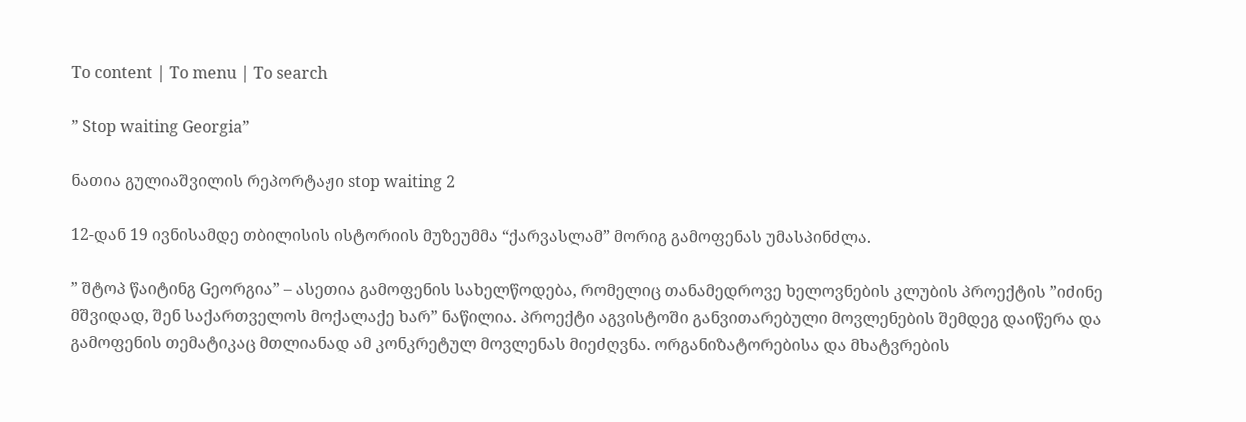To content | To menu | To search

” Stop waiting Georgia”

ნათია გულიაშვილის რეპორტაჟი stop waiting 2

12-დან 19 ივნისამდე თბილისის ისტორიის მუზეუმმა “ქარვასლამ” მორიგ გამოფენას უმასპინძლა.

” შტოპ წაიტინგ Gეორგია” – ასეთია გამოფენის სახელწოდება, რომელიც თანამედროვე ხელოვნების კლუბის პროექტის ”იძინე მშვიდად, შენ საქართველოს მოქალაქე ხარ” ნაწილია. პროექტი აგვისტოში განვითარებული მოვლენების შემდეგ დაიწერა და გამოფენის თემატიკაც მთლიანად ამ კონკრეტულ მოვლენას მიეძღვნა. ორგანიზატორებისა და მხატვრების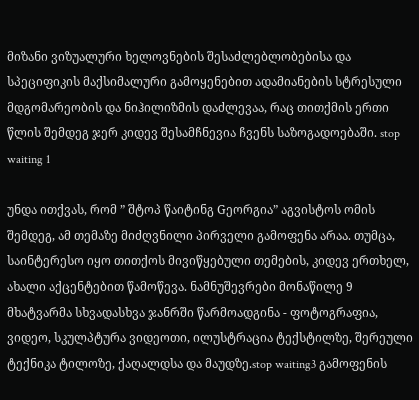მიზანი ვიზუალური ხელოვნების შესაძლებლობებისა და სპეციფიკის მაქსიმალური გამოყენებით ადამიანების სტრესული მდგომარეობის და ნიჰილიზმის დაძლევაა, რაც თითქმის ერთი წლის შემდეგ ჯერ კიდევ შესამჩნევია ჩვენს საზოგადოებაში. stop waiting 1

უნდა ითქვას, რომ ” შტოპ წაიტინგ Gეორგია” აგვისტოს ომის შემდეგ, ამ თემაზე მიძღვნილი პირველი გამოფენა არაა. თუმცა, საინტერესო იყო თითქოს მივიწყებული თემების, კიდევ ერთხელ, ახალი აქცენტებით წამოწევა. ნამნუშევრები მონაწილე 9 მხატვარმა სხვადასხვა ჯანრში წარმოადგინა - ფოტოგრაფია, ვიდეო, სკულპტურა ვიდეოთი, ილუსტრაცია ტექსტილზე, შერეული ტექნიკა ტილოზე, ქაღალდსა და მაუდზე.stop waiting3 გამოფენის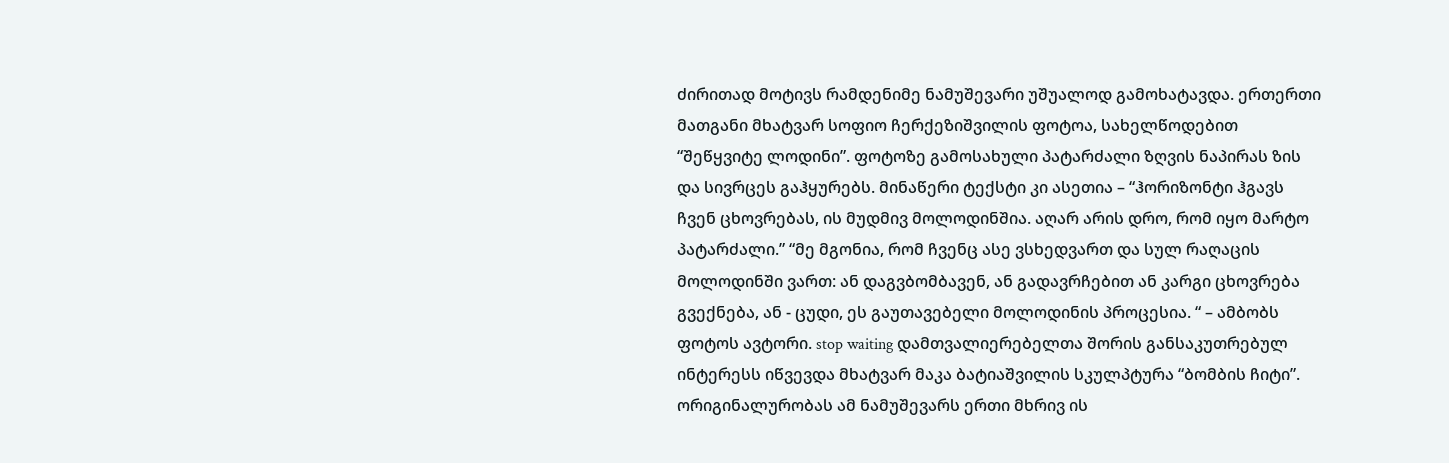ძირითად მოტივს რამდენიმე ნამუშევარი უშუალოდ გამოხატავდა. ერთერთი მათგანი მხატვარ სოფიო ჩერქეზიშვილის ფოტოა, სახელწოდებით “შეწყვიტე ლოდინი”. ფოტოზე გამოსახული პატარძალი ზღვის ნაპირას ზის და სივრცეს გაჰყურებს. მინაწერი ტექსტი კი ასეთია – “ჰორიზონტი ჰგავს ჩვენ ცხოვრებას, ის მუდმივ მოლოდინშია. აღარ არის დრო, რომ იყო მარტო პატარძალი.” “მე მგონია, რომ ჩვენც ასე ვსხედვართ და სულ რაღაცის მოლოდინში ვართ: ან დაგვბომბავენ, ან გადავრჩებით ან კარგი ცხოვრება გვექნება, ან - ცუდი, ეს გაუთავებელი მოლოდინის პროცესია. “ – ამბობს ფოტოს ავტორი. stop waiting დამთვალიერებელთა შორის განსაკუთრებულ ინტერესს იწვევდა მხატვარ მაკა ბატიაშვილის სკულპტურა “ბომბის ჩიტი”. ორიგინალურობას ამ ნამუშევარს ერთი მხრივ ის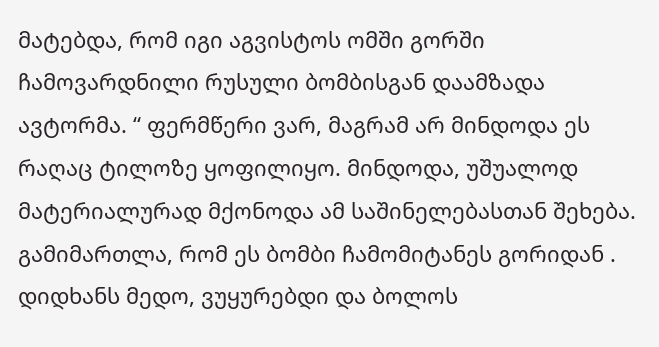მატებდა, რომ იგი აგვისტოს ომში გორში ჩამოვარდნილი რუსული ბომბისგან დაამზადა ავტორმა. “ ფერმწერი ვარ, მაგრამ არ მინდოდა ეს რაღაც ტილოზე ყოფილიყო. მინდოდა, უშუალოდ მატერიალურად მქონოდა ამ საშინელებასთან შეხება. გამიმართლა, რომ ეს ბომბი ჩამომიტანეს გორიდან . დიდხანს მედო, ვუყურებდი და ბოლოს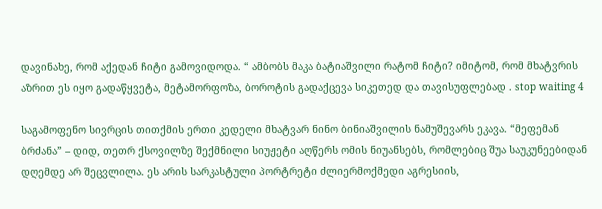დავინახე, რომ აქედან ჩიტი გამოვიდოდა. “ ამბობს მაკა ბატიაშვილი რატომ ჩიტი? იმიტომ, რომ მხატვრის აზრით ეს იყო გადაწყვეტა, მეტამორფოზა, ბოროტის გადაქცევა სიკეთედ და თავისუფლებად . stop waiting 4

საგამოფენო სივრცის თითქმის ერთი კედელი მხატვარ ნინო ბინიაშვილის ნამუშევარს ეკავა. “მეფემან ბრძანა” – დიდ, თეთრ ქსოვილზე შექმნილი სიუჟეტი აღწერს ომის ნიუანსებს, რომლებიც შუა საუკუნეებიდან დღემდე არ შეცვლილა. ეს არის სარკასტული პორტრეტი ძლიერმოქმედი აგრესიის,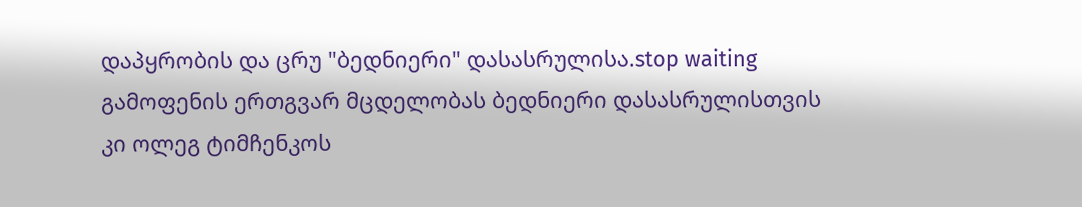დაპყრობის და ცრუ "ბედნიერი" დასასრულისა.stop waiting გამოფენის ერთგვარ მცდელობას ბედნიერი დასასრულისთვის კი ოლეგ ტიმჩენკოს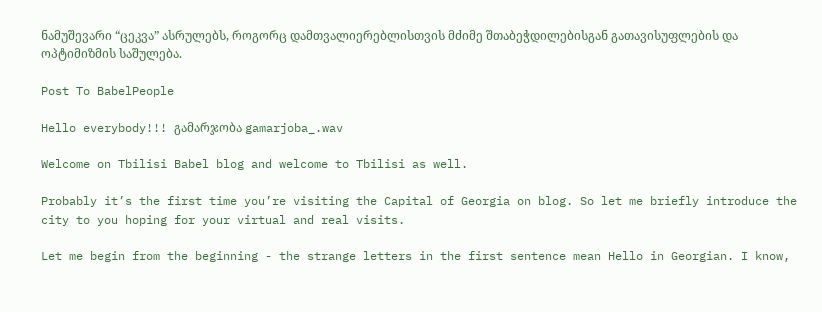ნამუშევარი “ცეკვა” ასრულებს, როგორც დამთვალიერებლისთვის მძიმე შთაბეჭდილებისგან გათავისუფლების და ოპტიმიზმის საშულება.

Post To BabelPeople

Hello everybody!!! გამარჯობა gamarjoba_.wav

Welcome on Tbilisi Babel blog and welcome to Tbilisi as well.

Probably it’s the first time you’re visiting the Capital of Georgia on blog. So let me briefly introduce the city to you hoping for your virtual and real visits.

Let me begin from the beginning - the strange letters in the first sentence mean Hello in Georgian. I know,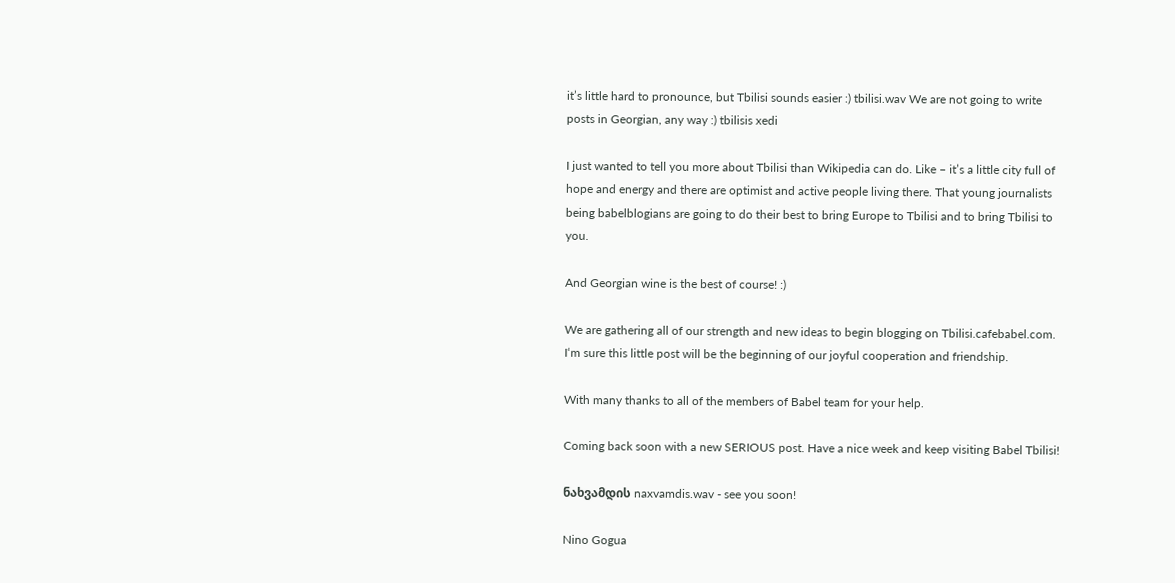it’s little hard to pronounce, but Tbilisi sounds easier :) tbilisi.wav We are not going to write posts in Georgian, any way :) tbilisis xedi

I just wanted to tell you more about Tbilisi than Wikipedia can do. Like – it’s a little city full of hope and energy and there are optimist and active people living there. That young journalists being babelblogians are going to do their best to bring Europe to Tbilisi and to bring Tbilisi to you.

And Georgian wine is the best of course! :)

We are gathering all of our strength and new ideas to begin blogging on Tbilisi.cafebabel.com. I‘m sure this little post will be the beginning of our joyful cooperation and friendship.

With many thanks to all of the members of Babel team for your help.

Coming back soon with a new SERIOUS post. Have a nice week and keep visiting Babel Tbilisi!

ნახვამდის naxvamdis.wav - see you soon!

Nino Gogua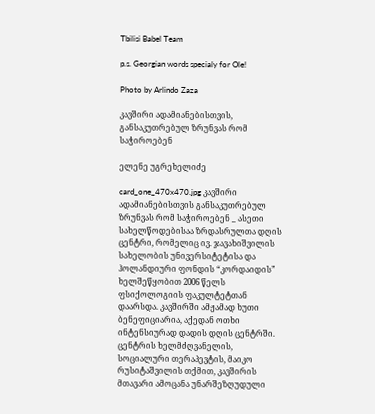Tbilisi Babel Team

p.s. Georgian words specialy for Ole!

Photo by Arlindo Zaza

კავშირი ადამიანებისთვის, განსაკუთრებულ ზრუნვას რომ საჭიროებენ

ელენე უგრეხელიძე

card_one_470x470.jpg კავშირი ადამიანებისთვის განსაკუთრებულ ზრუნვას რომ საჭიროებენ _ ასეთი სახელწოდებისაა ზრდასრულთა დღის ცენტრი, რომელიც ივ. ჯავახიშვილის სახელობის უნივერსიტეტისა და ჰოლანდიური ფონდის “კორდაიდის” ხელშეწყობით 2006 წელს ფსიქოლოგიის ფაკულტეტთან დაარსდა. კავშირში ამჟამად ხუთი ბენეფიციარია, აქედან ოთხი ინტენსიურად დადის დღის ცენტრში. ცენტრის ხელმძღვანელის, სოციალური თერაპევტის, მაიკო რუსიტაშვილის თქმით, კავშირის მთავარი ამოცანა უნარშეზღუდული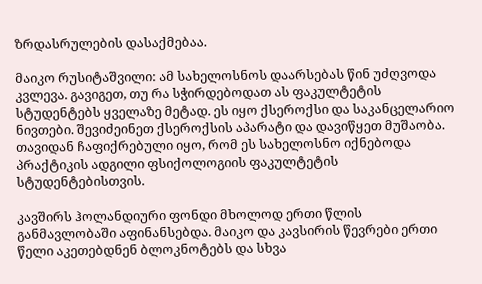ზრდასრულების დასაქმებაა.

მაიკო რუსიტაშვილი: ამ სახელოსნოს დაარსებას წინ უძღვოდა კვლევა. გავიგეთ, თუ რა სჭირდებოდათ ას ფაკულტეტის სტუდენტებს ყველაზე მეტად. ეს იყო ქსეროქსი და საკანცელარიო ნივთები. შევიძეინეთ ქსეროქსის აპარატი და დავიწყეთ მუშაობა. თავიდან ჩაფიქრებული იყო, რომ ეს სახელოსნო იქნებოდა პრაქტიკის ადგილი ფსიქოლოგიის ფაკულტეტის სტუდენტებისთვის.

კავშირს ჰოლანდიური ფონდი მხოლოდ ერთი წლის განმავლობაში აფინანსებდა. მაიკო და კავსირის წევრები ერთი წელი აკეთებდნენ ბლოკნოტებს და სხვა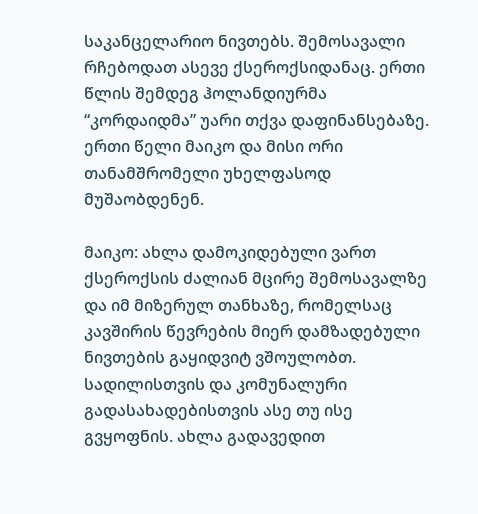საკანცელარიო ნივთებს. შემოსავალი რჩებოდათ ასევე ქსეროქსიდანაც. ერთი წლის შემდეგ ჰოლანდიურმა “კორდაიდმა” უარი თქვა დაფინანსებაზე. ერთი წელი მაიკო და მისი ორი თანამშრომელი უხელფასოდ მუშაობდენენ.

მაიკო: ახლა დამოკიდებული ვართ ქსეროქსის ძალიან მცირე შემოსავალზე და იმ მიზერულ თანხაზე, რომელსაც კავშირის წევრების მიერ დამზადებული ნივთების გაყიდვიტ ვშოულობთ. სადილისთვის და კომუნალური გადასახადებისთვის ასე თუ ისე გვყოფნის. ახლა გადავედით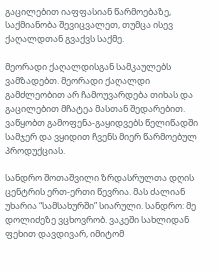გაცილებით იაფფასიან წარმოებაზე, საქმიანობა შევიცვალეთ, თუმცა ისევ ქაღალდთან გვაქვს საქმე.

მეორადი ქაღალდისგან სამკაულებს ვამზადებთ. მეორადი ქაღალდი გამძლეობით არ ჩამოუვარდება თიხას და გაცილებით მჩატეა მასთან შედარებით. ვაწყობთ გამოფენა-გაყიდვებს წელიწადში სამჯერ და ვყიდით ჩვენს მიერ წარმოებულ პროდუქციას.

სანდრო შოთაშვილი ზრდასრულთა დღის ცენტრის ერთ-ერთი წევრია. მას ძალიან უხარია “სამსახურში” სიარული. სანდრო: მე დოლიძეზე ვცხოვრობ. ვაკეში სახლიდან ფეხით დავდივარ, იმიტომ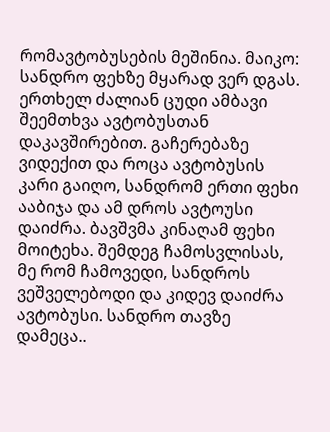რომავტობუსების მეშინია. მაიკო: სანდრო ფეხზე მყარად ვერ დგას. ერთხელ ძალიან ცუდი ამბავი შეემთხვა ავტობუსთან დაკავშირებით. გაჩერებაზე ვიდექით და როცა ავტობუსის კარი გაიღო, სანდრომ ერთი ფეხი ააბიჯა და ამ დროს ავტოუსი დაიძრა. ბავშვმა კინაღამ ფეხი მოიტეხა. შემდეგ ჩამოსვლისას, მე რომ ჩამოვედი, სანდროს ვეშველებოდი და კიდევ დაიძრა ავტობუსი. სანდრო თავზე დამეცა..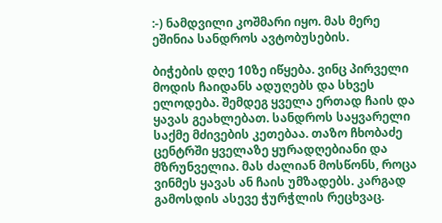:-) ნამდვილი კოშმარი იყო. მას მერე ეშინია სანდროს ავტობუსების.

ბიჭების დღე 10ზე იწყება. ვინც პირველი მოდის ჩაიდანს ადუღებს და სხვეს ელოდება. შემდეგ ყველა ერთად ჩაის და ყავას გეახლებათ. სანდროს საყვარელი საქმე მძივების კეთებაა. თაზო ჩხობაძე ცენტრში ყველაზე ყურადღებიანი და მზრუნველია. მას ძალიან მოსწონს, როცა ვინმეს ყავას ან ჩაის უმზადებს. კარგად გამოსდის ასევე ჭურჭლის რეცხვაც.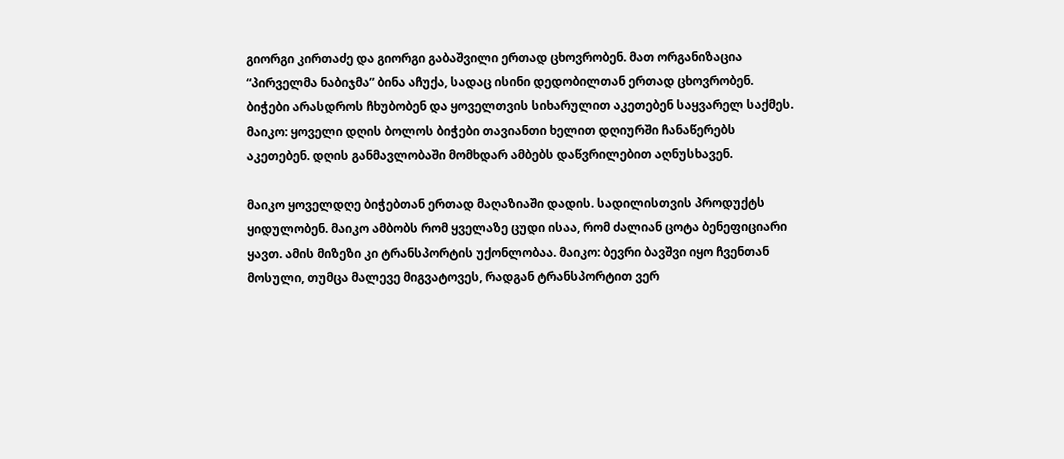გიორგი კირთაძე და გიორგი გაბაშვილი ერთად ცხოვრობენ. მათ ორგანიზაცია “პირველმა ნაბიჯმა” ბინა აჩუქა, სადაც ისინი დედობილთან ერთად ცხოვრობენ. ბიჭები არასდროს ჩხუბობენ და ყოველთვის სიხარულით აკეთებენ საყვარელ საქმეს. მაიკო: ყოველი დღის ბოლოს ბიჭები თავიანთი ხელით დღიურში ჩანაწერებს აკეთებენ. დღის განმავლობაში მომხდარ ამბებს დაწვრილებით აღნუსხავენ.

მაიკო ყოველდღე ბიჭებთან ერთად მაღაზიაში დადის. სადილისთვის პროდუქტს ყიდულობენ. მაიკო ამბობს რომ ყველაზე ცუდი ისაა, რომ ძალიან ცოტა ბენეფიციარი ყავთ. ამის მიზეზი კი ტრანსპორტის უქონლობაა. მაიკო: ბევრი ბავშვი იყო ჩვენთან მოსული, თუმცა მალევე მიგვატოვეს, რადგან ტრანსპორტით ვერ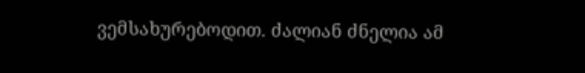ვემსახურებოდით. ძალიან ძნელია ამ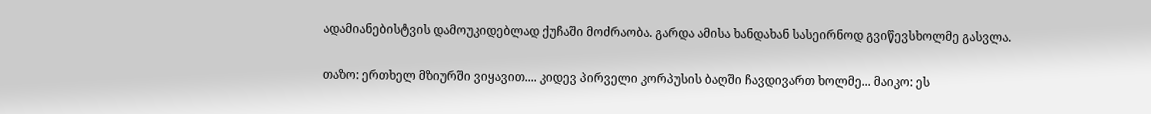ადამიანებისტვის დამოუკიდებლად ქუჩაში მოძრაობა. გარდა ამისა ხანდახან სასეირნოდ გვიწევსხოლმე გასვლა.

თაზო: ერთხელ მზიურში ვიყავით.... კიდევ პირველი კორპუსის ბაღში ჩავდივართ ხოლმე... მაიკო: ეს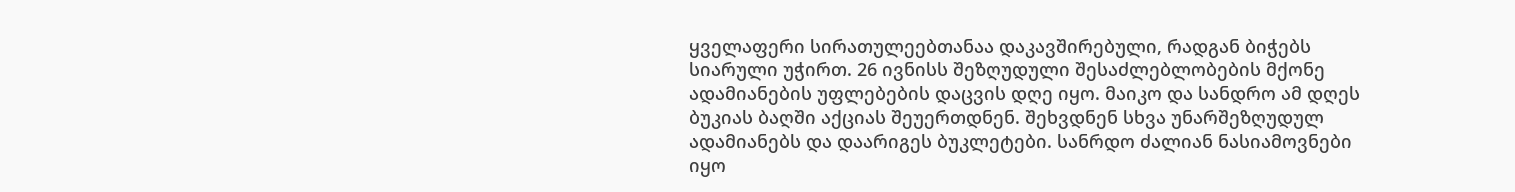ყველაფერი სირათულეებთანაა დაკავშირებული, რადგან ბიჭებს სიარული უჭირთ. 26 ივნისს შეზღუდული შესაძლებლობების მქონე ადამიანების უფლებების დაცვის დღე იყო. მაიკო და სანდრო ამ დღეს ბუკიას ბაღში აქციას შეუერთდნენ. შეხვდნენ სხვა უნარშეზღუდულ ადამიანებს და დაარიგეს ბუკლეტები. სანრდო ძალიან ნასიამოვნები იყო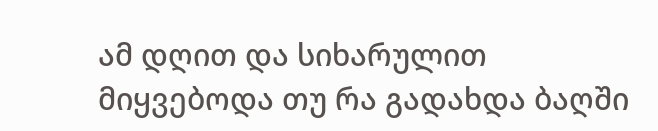ამ დღით და სიხარულით მიყვებოდა თუ რა გადახდა ბაღში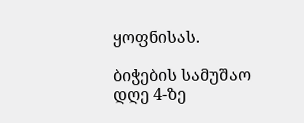ყოფნისას.

ბიჭების სამუშაო დღე 4-ზე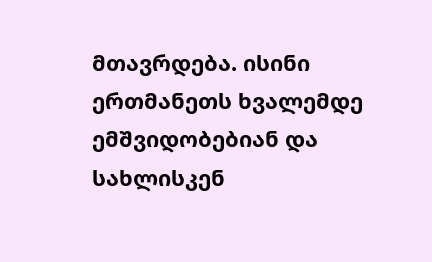მთავრდება. ისინი ერთმანეთს ხვალემდე ემშვიდობებიან და სახლისკენ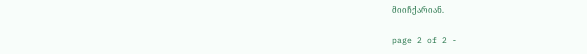მიიჩქარიან.

page 2 of 2 -